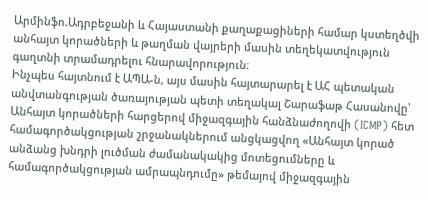Արմինֆո.Ադրբեջանի և Հայաստանի քաղաքացիների համար կստեղծվի անհայտ կորածների և թաղման վայրերի մասին տեղեկատվություն գաղտնի տրամադրելու հնարավորություն։
Ինչպես հայտնում է ԱՊԱ-ն, այս մասին հայտարարել է ԱՀ պետական անվտանգության ծառայության պետի տեղակալ Շարաֆաթ Հասանովը՝ Անհայտ կորածների հարցերով միջազգային հանձնաժողովի (ICMP) հետ համագործակցության շրջանակներում անցկացվող «Անհայտ կորած անձանց խնդրի լուծման ժամանակակից մոտեցումները և համագործակցության ամրապնդումը» թեմայով միջազգային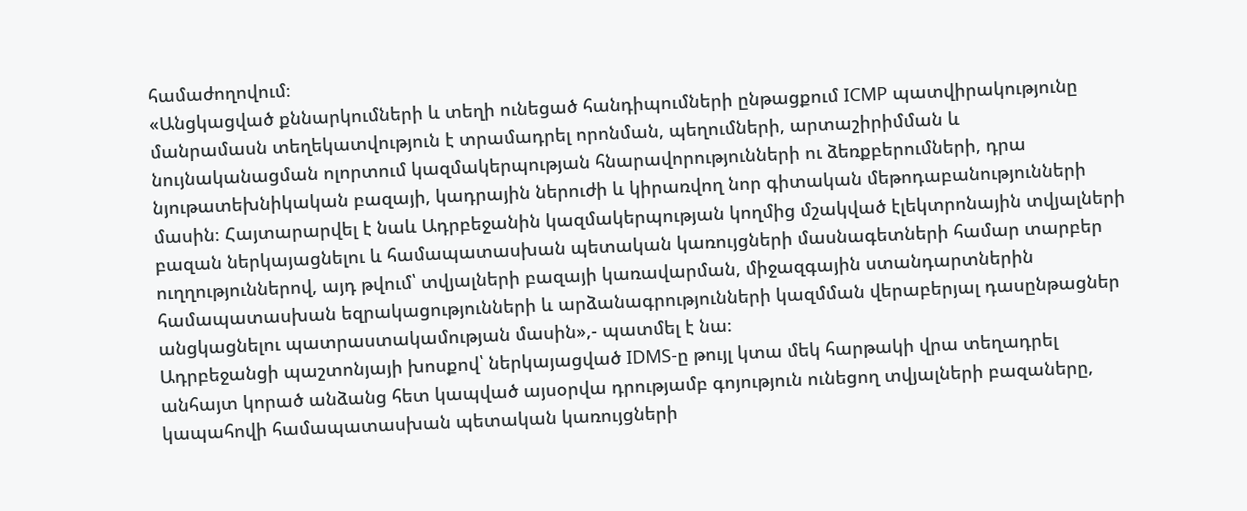համաժողովում։
«Անցկացված քննարկումների և տեղի ունեցած հանդիպումների ընթացքում ICMP պատվիրակությունը մանրամասն տեղեկատվություն է տրամադրել որոնման, պեղումների, արտաշիրիմման և նույնականացման ոլորտում կազմակերպության հնարավորությունների ու ձեռքբերումների, դրա նյութատեխնիկական բազայի, կադրային ներուժի և կիրառվող նոր գիտական մեթոդաբանությունների մասին։ Հայտարարվել է նաև Ադրբեջանին կազմակերպության կողմից մշակված էլեկտրոնային տվյալների բազան ներկայացնելու և համապատասխան պետական կառույցների մասնագետների համար տարբեր ուղղություններով, այդ թվում՝ տվյալների բազայի կառավարման, միջազգային ստանդարտներին համապատասխան եզրակացությունների և արձանագրությունների կազմման վերաբերյալ դասընթացներ անցկացնելու պատրաստակամության մասին»,- պատմել է նա։
Ադրբեջանցի պաշտոնյայի խոսքով՝ ներկայացված IDMS-ը թույլ կտա մեկ հարթակի վրա տեղադրել անհայտ կորած անձանց հետ կապված այսօրվա դրությամբ գոյություն ունեցող տվյալների բազաները, կապահովի համապատասխան պետական կառույցների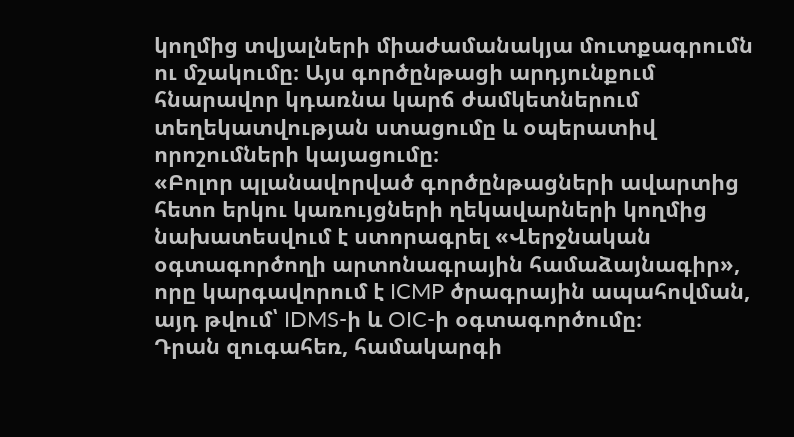կողմից տվյալների միաժամանակյա մուտքագրումն ու մշակումը։ Այս գործընթացի արդյունքում հնարավոր կդառնա կարճ ժամկետներում տեղեկատվության ստացումը և օպերատիվ որոշումների կայացումը։
«Բոլոր պլանավորված գործընթացների ավարտից հետո երկու կառույցների ղեկավարների կողմից նախատեսվում է ստորագրել «Վերջնական օգտագործողի արտոնագրային համաձայնագիր», որը կարգավորում է ICMP ծրագրային ապահովման, այդ թվում՝ IDMS-ի և OIC-ի օգտագործումը։
Դրան զուգահեռ, համակարգի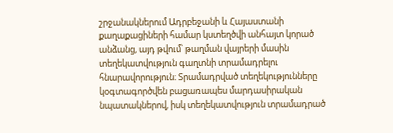շրջանակներում Ադրբեջանի և Հայաստանի քաղաքացիների համար կստեղծվի անհայտ կորած անձանց, այդ թվում՝ թաղման վայրերի մասին տեղեկատվություն գաղտնի տրամադրելու հնարավորություն։ Տրամադրված տեղեկությունները կօգտագործվեն բացառապես մարդասիրական նպատակներով, իսկ տեղեկատվություն տրամադրած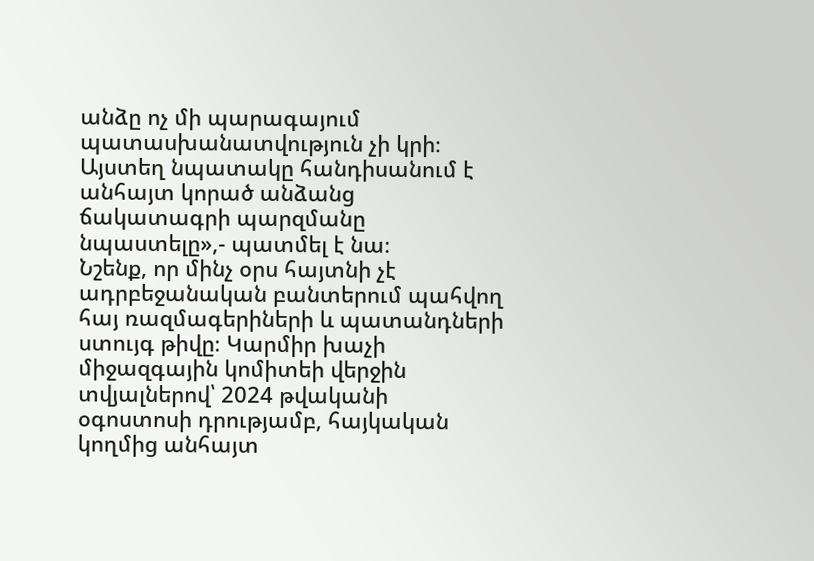անձը ոչ մի պարագայում պատասխանատվություն չի կրի։ Այստեղ նպատակը հանդիսանում է անհայտ կորած անձանց ճակատագրի պարզմանը նպաստելը»,- պատմել է նա։
Նշենք, որ մինչ օրս հայտնի չէ ադրբեջանական բանտերում պահվող հայ ռազմագերիների և պատանդների ստույգ թիվը։ Կարմիր խաչի միջազգային կոմիտեի վերջին տվյալներով՝ 2024 թվականի օգոստոսի դրությամբ, հայկական կողմից անհայտ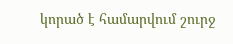կորած է համարվում շուրջ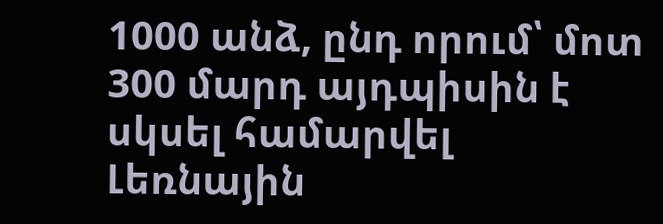1000 անձ, ընդ որում՝ մոտ 300 մարդ այդպիսին է սկսել համարվել Լեռնային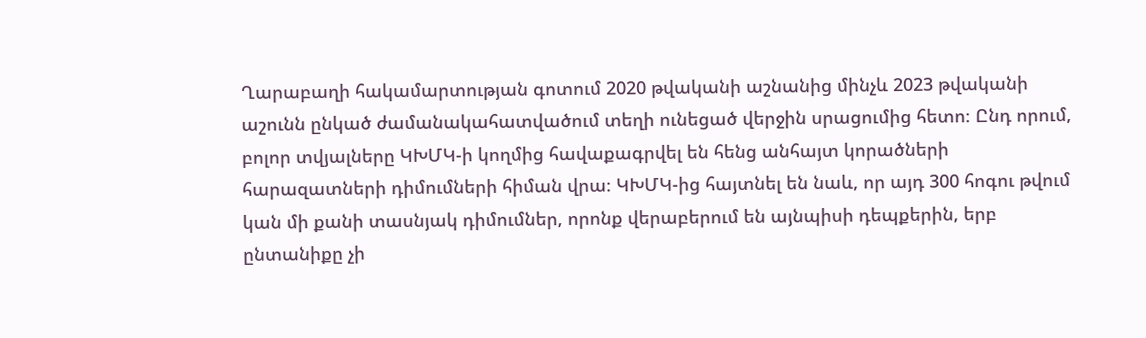Ղարաբաղի հակամարտության գոտում 2020 թվականի աշնանից մինչև 2023 թվականի աշունն ընկած ժամանակահատվածում տեղի ունեցած վերջին սրացումից հետո։ Ընդ որում, բոլոր տվյալները ԿԽՄԿ-ի կողմից հավաքագրվել են հենց անհայտ կորածների հարազատների դիմումների հիման վրա։ ԿԽՄԿ-ից հայտնել են նաև, որ այդ 300 հոգու թվում կան մի քանի տասնյակ դիմումներ, որոնք վերաբերում են այնպիսի դեպքերին, երբ ընտանիքը չի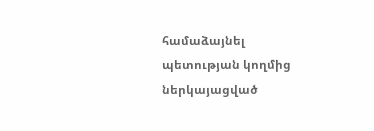համաձայնել պետության կողմից ներկայացված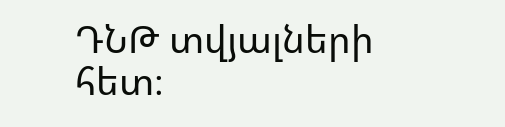ԴՆԹ տվյալների հետ։